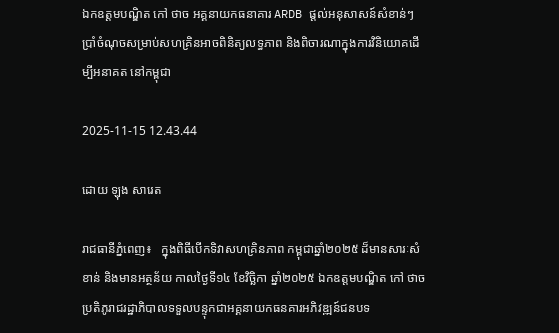ឯកឧត្តមបណ្ឌិត កៅ ថាច អគ្គនាយកធនាគារ ARDB ផ្តល់អនុសាសន៍សំខាន់ៗ ប្រាំចំណុចសម្រាប់សហគ្រិនអាចពិនិត្យលទ្ធភាព និងពិចារណាក្នុងការវិនិយោគដើម្បីអនាគត នៅកម្ពុជា

2025-11-15 12.43.44

ដោយ ឡុង សារេត

រាជធានីភ្នំពេញ៖   ក្នុងពិធីបើកទិវាសហគ្រិនភាព កម្ពុជាឆ្នាំ២០២៥ ដ៏មានសារៈសំខាន់ និងមានអត្ថន័យ កាលថ្ងៃទី១៤ ខែវិច្ឆិកា ឆ្នាំ២០២៥ ឯកឧត្តមបណ្ឌិត កៅ ថាច ប្រតិភូរាជរដ្ឋាភិបាលទទួលបន្ទុកជាអគ្គនាយកធនគារអភិវឌ្ឍន៍ជនបទ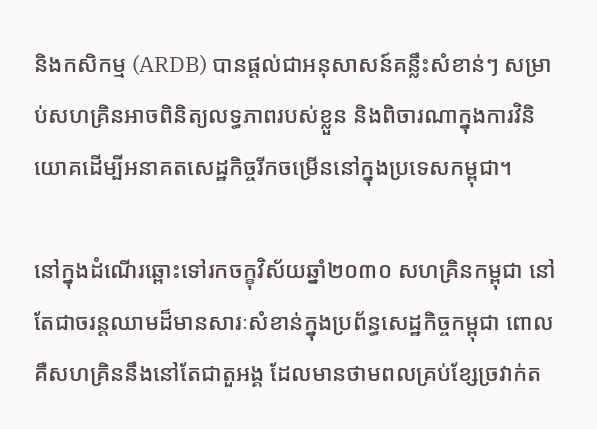និងកសិកម្ម (ARDB) បានផ្តល់ជាអនុសាសន៍គន្លឹះសំខាន់ៗ សម្រាប់សហគ្រិនអាចពិនិត្យលទ្ធភាពរបស់ខ្លួន និងពិចារណាក្នុងការវិនិយោគដើម្បីអនាគតសេដ្ឋកិច្ចរីកចម្រើននៅក្នុងប្រទេសកម្ពុជា។

នៅក្នុងដំណើរឆ្ពោះទៅរកចក្ខុវិស័យឆ្នាំ២០៣០ សហគ្រិនកម្ពុជា នៅតែជាចរន្តឈាមដ៏មានសារៈសំខាន់ក្នុងប្រព័ន្ធសេដ្ឋកិច្ចកម្ពុជា ពោល គឺសហគ្រិននឹងនៅតែជាតួអង្គ ដែលមានថាមពលគ្រប់ខ្សែច្រវាក់ត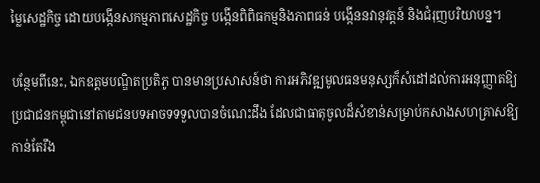ម្លៃសេដ្ឋកិច្ច ដោយបង្កើនសកម្មភាពសេដ្ឋកិច្ច បង្កើនពិពិធកម្មនិងភាពធន់ បង្កើននវានុវត្តន៍ និងជំរុញបរិយាបន្ន។

បន្ថែមពីនេះ, ឯកឧត្តមបណ្ឌិតប្រតិភូ បានមានប្រសាសន៍ថា ការអភិវឌ្ឍមូលធនមនុស្សក៏សំដៅដល់ការអនុញ្ញាតឱ្យប្រជាជនកម្ពុជានៅតាមជនបទអាចទទទួលបានចំណេះដឹង ដែលជាធាតុចូលដ៏សំខាន់សម្រាប់កសាងសហគ្រាសឱ្យកាន់តែរឹង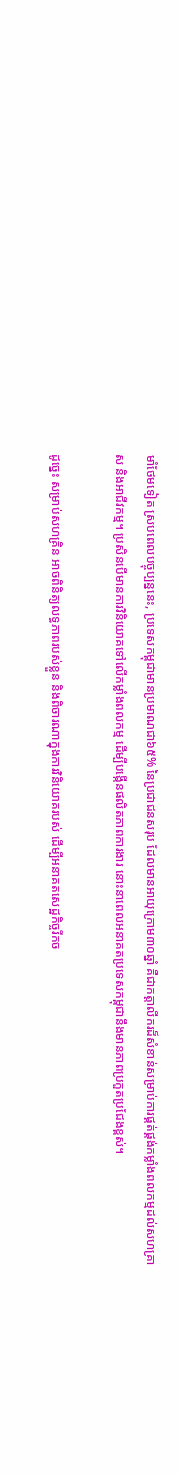មាំថែមទៀត ស្របពេលបច្ចុប្បន្ននេះ, ប្រទេសកម្ពុជាមានប្រមាណជា៦៥% នៃប្រជាជនសរុប ដែលមានអាយុក្រោម៣០ឆ្នាំ គឺជាកត្តាលីករដ៏សំខាន់សម្រាប់ការផ្គត់ផ្គង់កម្លាំងពលកម្មដល់សហគ្រាស និងអាជីវកម្ម។ ប្រសិនបើមានការវិនិយោគទៅលើកម្លាំងពលកម្ម ដើម្បីបង្កើនផលិតភាពការងារ នោះនាពេលអនាគតប្រទេសកម្ពុជានឹងមានភាពប្រកួតប្រជែងខ្ពស់។

ដូច្នេះ សម្រាប់សហគ្រិន អាចពិនិត្យលទ្ធភាពរបស់ខ្លួន និងពិចារណាក្នុងការវិនិយោគរបស់ ដើម្បីអនាគតសេដ្ឋកិច្ចរីកច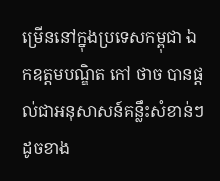ម្រើននៅក្នុងប្រទេសកម្ពុជា ឯកឧត្តមបណ្ឌិត កៅ ថាច បានផ្តល់ជាអនុសាសន៍គន្លឹះសំខាន់ៗ ដូចខាង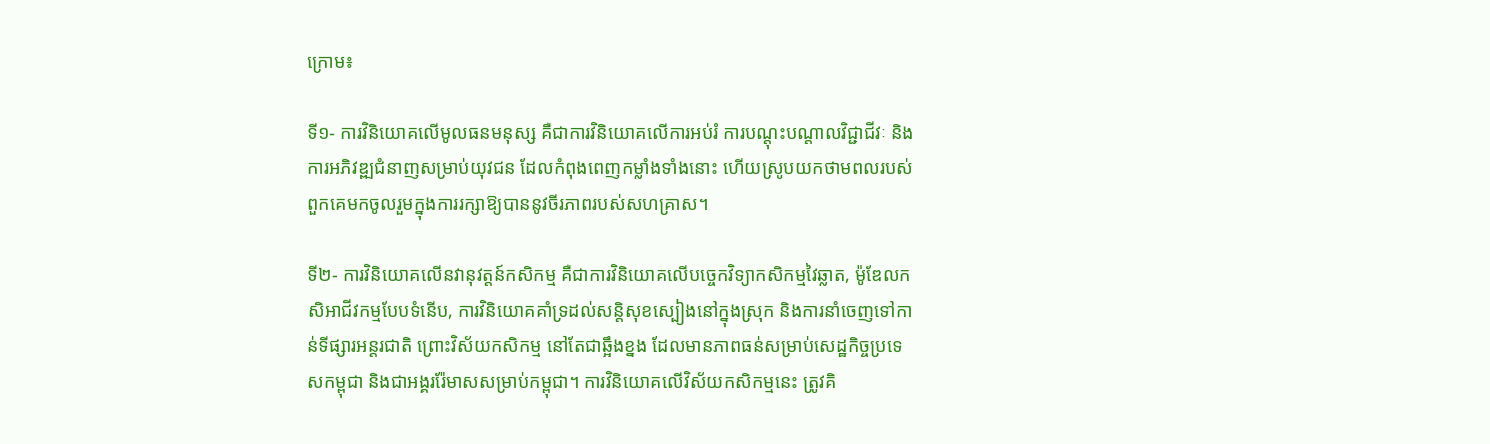ក្រោម៖

ទី១- ការវិនិយោគលើមូលធនមនុស្ស គឺជាការវិនិយោគលើការអប់រំ ការបណ្តុះបណ្តាលវិជ្ជាជីវៈ និងការអភិវឌ្ឍជំនាញសម្រាប់យុវជន ដែលកំពុងពេញកម្លាំងទាំងនោះ ហើយស្រូបយកថាមពលរបស់ពួកគេមកចូលរួមក្នុងការរក្សាឱ្យបាននូវចីរភាពរបស់សហគ្រាស។

ទី២- ការវិនិយោគលើនវានុវត្តន៍កសិកម្ម គឺជាការវិនិយោគលើបច្ចេកវិទ្យាកសិកម្មវៃឆ្លាត, ម៉ូឌែលកសិអាជីវកម្មបែបទំនើប, ការវិនិយោគគាំទ្រដល់សន្តិសុខស្បៀងនៅក្នុងស្រុក និងការនាំចេញទៅកាន់ទីផ្សារអន្តរជាតិ ព្រោះវិស័យកសិកម្ម នៅតែជាឆ្អឹងខ្នង ដែលមានភាពធន់សម្រាប់សេដ្ឋកិច្ចប្រទេសកម្ពុជា និងជាអង្គររ៉ែមាសសម្រាប់កម្ពុជា។ ការវិនិយោគលើវិស័យកសិកម្មនេះ ត្រូវគិ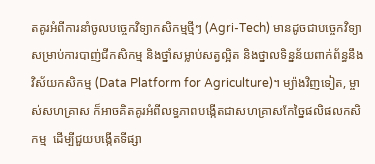តគូរអំពីការនាំចូលបច្ចេកវិទ្យាកសិកម្មថ្មីៗ (Agri-Tech) មានដូចជាបច្ចេកវិទ្យាសម្រាប់ការបាញ់ជីកសិកម្ម និងថ្នាំសម្លាប់សត្វល្អិត និងថ្នាលទិន្នន័យពាក់ព័ន្ធនឹងវិស័យកសិកម្ម (Data Platform for Agriculture)។ ម្យ៉ាងវិញទៀត, ម្ចាស់សហគ្រាស ក៏អាចគិតគូរអំពីលទ្ធភាពបង្កើតជាសហគ្រាសកែច្នៃផលិផលកសិកម្ម  ដើម្បីជួយបង្កើតទីផ្សា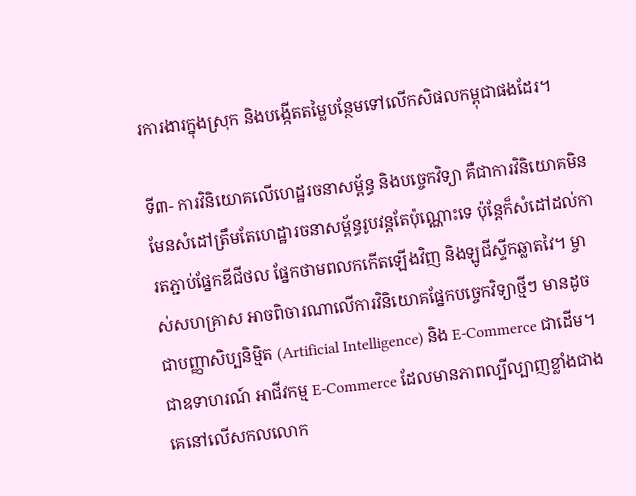រការងារក្នុងស្រុក និងបង្កើតតម្លៃបន្ថែមទៅលើកសិផលកម្ពុជាផងដែរ។

ទី៣- ការវិនិយោគលើហេដ្ឋរចនាសម្ព័ន្ធ និងបច្ចេកវិទ្យា គឺជាការវិនិយោគមិនមែនសំដៅត្រឹមតែហេដ្ឋារចនាសម្ព័ន្ធរូបវន្តតែប៉ុណ្ណោះទេ ប៉ុន្តែក៏សំដៅដល់ការតភ្ជាប់ផ្នែកឌីជីថល ផ្នែកថាមពលកកើតឡើងវិញ និងឡូជីស្ទីកឆ្លាតវៃ។ ម្ចាស់សហគ្រាស អាចពិចារណាលើការវិនិយោគផ្នែកបច្ចេកវិទ្យាថ្មីៗ មានដូចជាបញ្ញាសិប្បនិម្មិត (Artificial Intelligence) និង E-Commerce ជាដើម។ ជាឧទាហរណ៍ អាជីវកម្ម E-Commerce ដែលមានភាពល្បីល្បាញខ្លាំងជាងគេនៅលើសកលលោក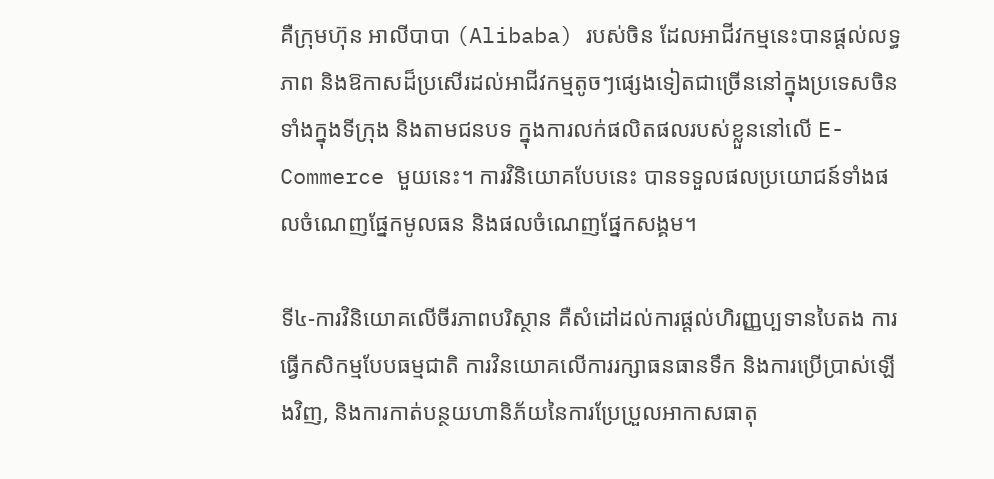គឺក្រុមហ៊ុន អាលីបាបា (Alibaba) របស់ចិន ដែលអាជីវកម្មនេះបានផ្តល់លទ្ធភាព និងឱកាសដ៏ប្រសើរដល់អាជីវកម្មតូចៗផ្សេងទៀតជាច្រើននៅក្នុងប្រទេសចិន ទាំងក្នុងទីក្រុង និងតាមជនបទ ក្នុងការលក់ផលិតផលរបស់ខ្លួននៅលើ E-Commerce មួយនេះ។ ការវិនិយោគបែបនេះ បានទទួលផលប្រយោជន៍ទាំងផលចំណេញផ្នែកមូលធន និងផលចំណេញផ្នែកសង្គម។

ទី៤-ការវិនិយោគលើចីរភាពបរិស្ថាន គឺសំដៅដល់ការផ្តល់ហិរញ្ញប្បទានបៃតង ការធ្វើកសិកម្មបែបធម្មជាតិ ការវិនយោគលើការរក្សាធនធានទឹក និងការប្រើប្រាស់ឡើងវិញ, និងការកាត់បន្ថយហានិភ័យនៃការប្រែប្រួលអាកាសធាតុ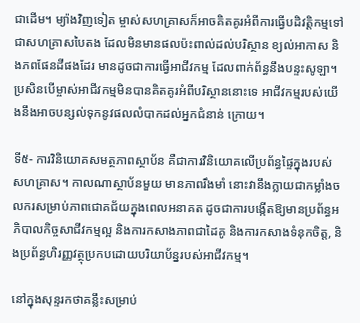ជាដើម។ ម្យ៉ាងវិញទៀត ម្ចាស់សហគ្រាសក៏អាចគិតគូរអំពីការធ្វើបដិវត្តិកម្មទៅជាសហគ្រាសបៃតង ដែលមិនមានផលប៉ះពាល់ដល់បរិស្ថាន ខ្យល់អាកាស និងភពផែនដីផងដែរ មានដូចជាការធ្វើអាជីវកម្ម ដែលពាក់ព័ន្ធនឹងបន្ទះសូឡា។ ប្រសិនបើម្ចាស់អាជីវកម្មមិនបានគិតគូរអំពីបរិស្ថាននោះទេ អាជីវកម្មរបស់យើងនឹងអាចបន្សល់ទុកនូវផលលំបាកដល់អ្នកជំនាន់ ក្រោយ។

ទី៥- ការវិនិយោគសមត្ថភាពស្ថាប័ន គឺជាការវិនិយោគលើប្រព័ន្ធផ្ទៃក្នុងរបស់សហគ្រាស។ កាលណាស្ថាប័នមួយ មានភាពរឹងមាំ នោះវានឹងក្លាយជាកម្លាំងចលករសម្រាប់ភាពជោគជ័យក្នុងពេលអនាគត ដូចជាការបង្កើតឱ្យមានប្រព័ន្ធអភិបាលកិច្ចសាជីវកម្មល្អ និងការកសាងភាពជាដៃគូ និងការកសាងទំនុកចិត្ត, និងប្រព័ន្ធហិរញ្ញវត្ថុប្រកបដោយបរិយាប័ន្នរបស់អាជីវកម្ម។

នៅក្នុងសុន្ទរកថាគន្លឹះសម្រាប់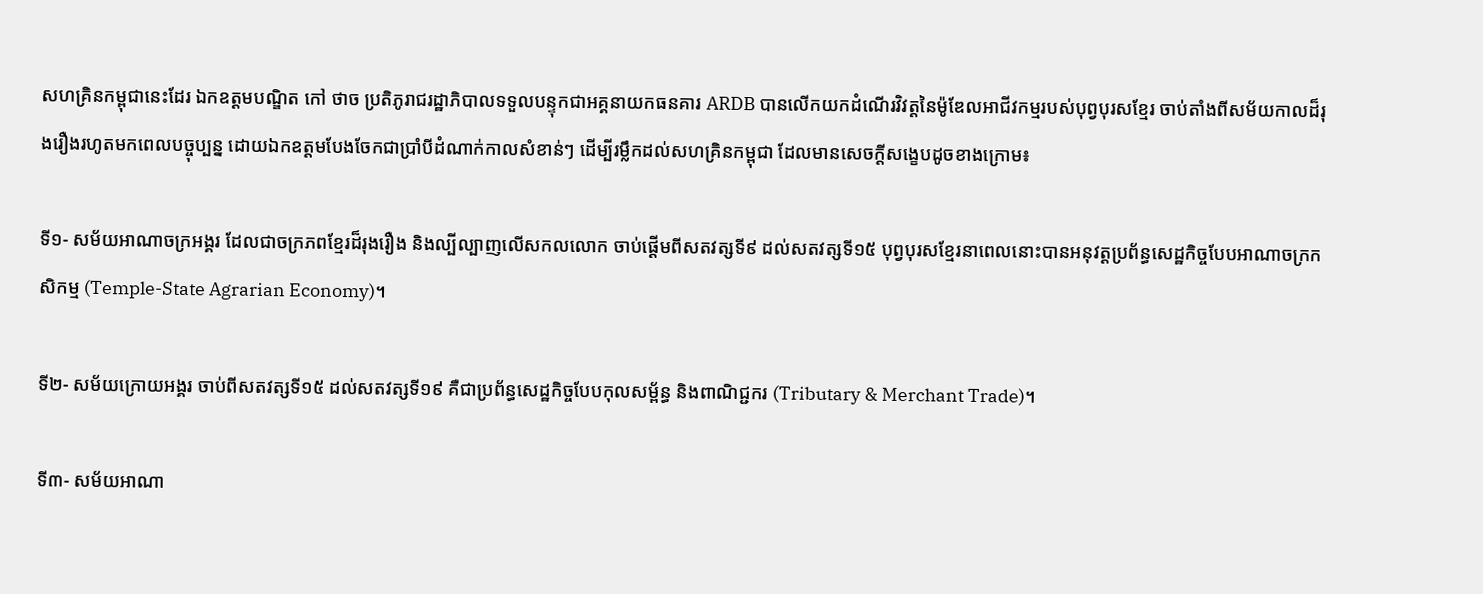សហគ្រិនកម្ពុជានេះដែរ ឯកឧត្តមបណ្ឌិត កៅ ថាច ប្រតិភូរាជរដ្ឋាភិបាលទទួលបន្ទុកជាអគ្គនាយកធនគារ ARDB បានលើកយកដំណើរវិវត្តនៃម៉ូឌែលអាជីវកម្មរបស់បុព្វបុរសខ្មែរ ចាប់តាំងពីសម័យកាលដ៏រុងរឿងរហូតមកពេលបច្ចុប្បន្ន ដោយឯកឧត្តមបែងចែកជាប្រាំបីដំណាក់កាលសំខាន់ៗ ដើម្បីរម្លឹកដល់សហគ្រិនកម្ពុជា ដែលមានសេចក្តីសង្ខេបដូចខាងក្រោម៖

ទី១- សម័យអាណាចក្រអង្គរ ដែលជាចក្រភពខ្មែរដ៏រុងរឿង និងល្បីល្បាញលើសកលលោក ចាប់ផ្តើមពីសតវត្សទី៩ ដល់សតវត្សទី១៥ បុព្វបុរសខ្មែរនាពេលនោះបានអនុវត្តប្រព័ន្ធសេដ្ឋកិច្ចបែបអាណាចក្រកសិកម្ម (Temple-State Agrarian Economy)។

ទី២- សម័យក្រោយអង្គរ ចាប់ពីសតវត្សទី១៥ ដល់សតវត្សទី១៩ គឺជាប្រព័ន្ធសេដ្ឋកិច្ចបែបកុលសម្ព័ន្ធ និងពាណិជ្ជករ (Tributary & Merchant Trade)។

ទី៣- សម័យអាណា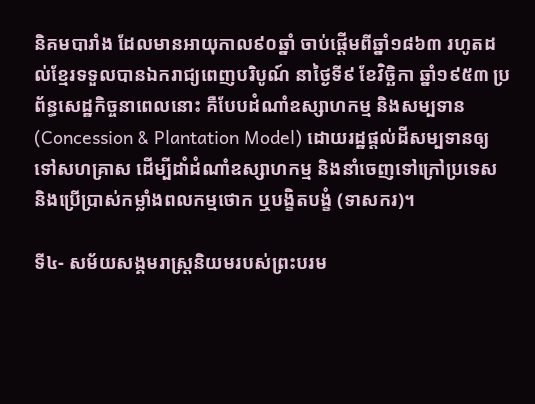និគមបារាំង ដែលមានអាយុកាល៩០ឆ្នាំ ចាប់ផ្តើមពីឆ្នាំ១៨៦៣ រហូតដល់ខ្មែរទទួលបានឯករាជ្យពេញបរិបូណ៍ នាថ្ងៃទី៩ ខែវិច្ឆិកា ឆ្នាំ១៩៥៣ ប្រព័ន្ធសេដ្ឋកិច្ចនាពេលនោះ គឺបែបដំណាំឧស្សាហកម្ម និងសម្បទាន (Concession & Plantation Model) ដោយរដ្ឋផ្តល់ដីសម្បទានឲ្យទៅសហគ្រាស ដើម្បីដាំដំណាំឧស្សាហកម្ម និងនាំចេញទៅក្រៅប្រទេស និងប្រើប្រាស់កម្លាំងពលកម្មថោក ឬបង្ខិតបង្ខំ (ទាសករ)។

ទី៤- សម័យសង្គមរាស្ត្រនិយមរបស់ព្រះបរម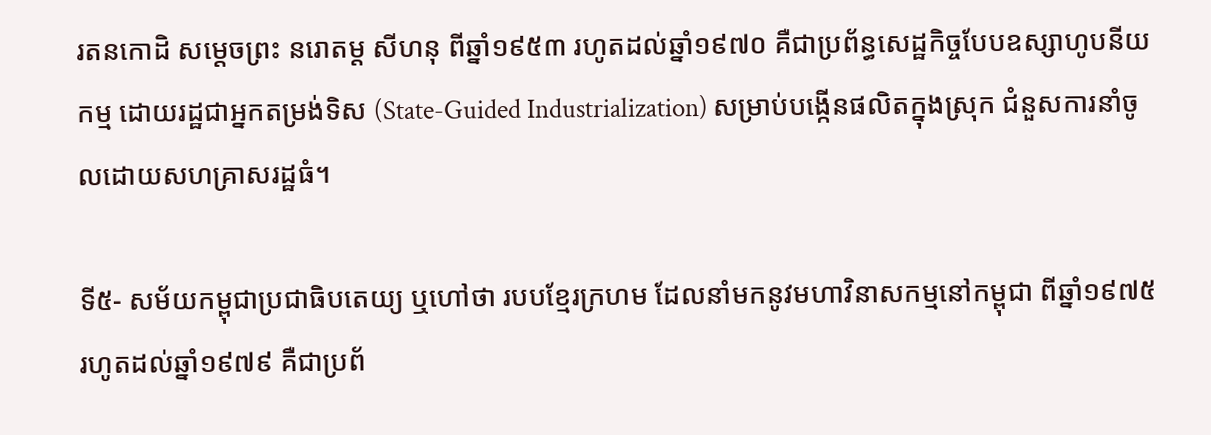រតនកោដិ សម្តេចព្រះ នរោតម្ត សីហនុ ពីឆ្នាំ១៩៥៣ រហូតដល់ឆ្នាំ១៩៧០ គឺជាប្រព័ន្ធសេដ្ឋកិច្ចបែបឧស្សាហូបនីយកម្ម ដោយរដ្ឋជាអ្នកតម្រង់ទិស (State-Guided Industrialization) សម្រាប់បង្កើនផលិតក្នុងស្រុក ជំនួសការនាំចូលដោយសហគ្រាសរដ្ឋធំ។

ទី៥- សម័យកម្ពុជាប្រជាធិបតេយ្យ ឬហៅថា របបខ្មែរក្រហម ដែលនាំមកនូវមហាវិនាសកម្មនៅកម្ពុជា ពីឆ្នាំ១៩៧៥ រហូតដល់ឆ្នាំ១៩៧៩ គឺជាប្រព័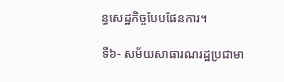ន្ធសេដ្ឋកិច្ចបែបផែនការ។

ទី៦- សម័យសាធារណរដ្ឋប្រជាមា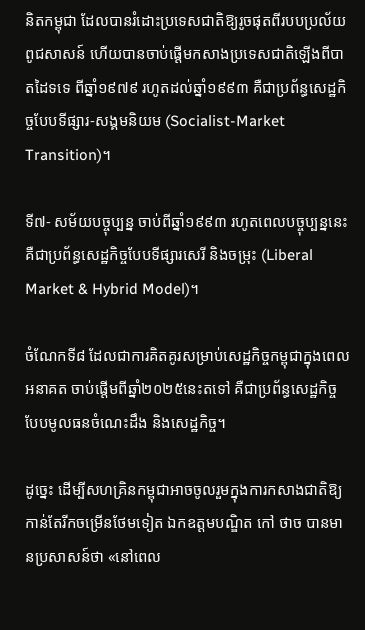និតកម្ពុជា ដែលបានរំដោះប្រទេសជាតិឱ្យរូចផុតពីរបបប្រល័យពូជសាសន៍ ហើយបានចាប់ផ្តើមកសាងប្រទេសជាតិឡើងពីបាតដៃទទេ ពីឆ្នាំ១៩៧៩ រហូតដល់ឆ្នាំ១៩៩៣ គឺជាប្រព័ន្ធសេដ្ឋកិច្ចបែបទីផ្សារ-សង្គមនិយម (Socialist-Market Transition)។

ទី៧- សម័យបច្ចុប្បន្ន ចាប់ពីឆ្នាំ១៩៩៣ រហូតពេលបច្ចុប្បន្ននេះ គឺជាប្រព័ន្ធសេដ្ឋកិច្ចបែបទីផ្សារសេរី និងចម្រុះ (Liberal Market & Hybrid Model)។

ចំណែកទី៨ ដែលជាការគិតគូរសម្រាប់សេដ្ឋកិច្ចកម្ពុជាក្នុងពេលអនាគត ចាប់ផ្តើមពីឆ្នាំ២០២៥នេះតទៅ គឺជាប្រព័ន្ធសេដ្ឋកិច្ចបែបមូលធនចំណេះដឹង និងសេដ្ឋកិច្ច។

ដូច្នេះ ដើម្បីសហគ្រិនកម្ពុជាអាចចូលរួមក្នុងការកសាងជាតិឱ្យកាន់តែរីកចម្រើនថែមទៀត ឯកឧត្តមបណ្ឌិត កៅ ថាច បានមានប្រសាសន៍ថា «នៅពេល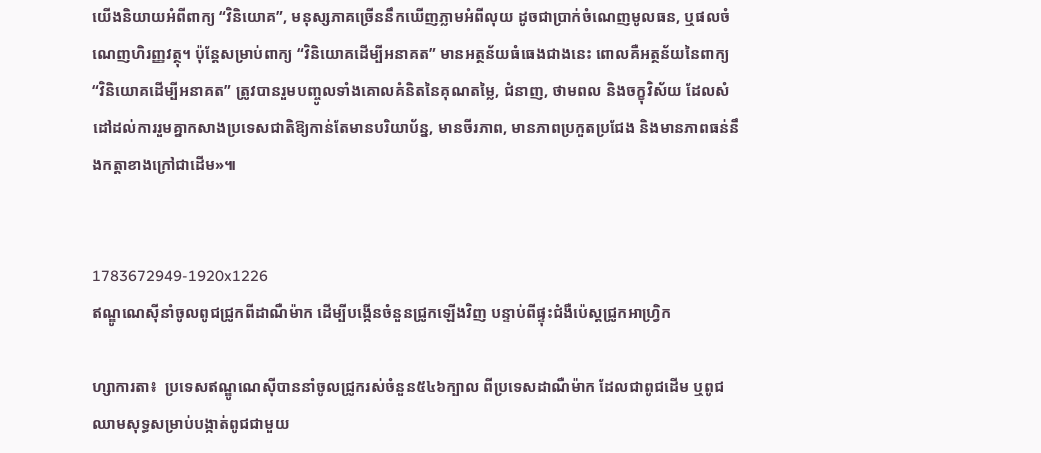យើងនិយាយអំពីពាក្យ “វិនិយោគ”, មនុស្សភាគច្រើននឹកឃើញភ្លាមអំពីលុយ ដូចជាប្រាក់ចំណេញមូលធន, ឬផលចំណេញហិរញ្ញវត្ថុ។ ប៉ុន្តែសម្រាប់ពាក្យ “វិនិយោគដើម្បីអនាគត” មានអត្ថន័យធំធេងជាងនេះ ពោលគឺអត្ថន័យនៃពាក្យ “វិនិយោគដើម្បីអនាគត” ត្រូវបានរួមបញ្ចូលទាំងគោលគំនិតនៃគុណតម្លៃ, ជំនាញ, ថាមពល និងចក្ខុវិស័យ ដែលសំដៅដល់ការរួមគ្នាកសាងប្រទេសជាតិឱ្យកាន់តែមានបរិយាប័ន្ន, មានចីរភាព, មានភាពប្រកួតប្រជែង និងមានភាពធន់នឹងកត្តាខាងក្រៅជាដើម»៕


1783672949-1920x1226
ឥណ្ឌូណេស៊ីនាំចូលពូជជ្រូកពីដាណឺម៉ាក ដើម្បីបង្កើនចំនួនជ្រូកឡើងវិញ បន្ទាប់ពីផ្ទុះជំងឺប៉េស្តជ្រូកអាហ្វ្រិក

ហ្សាការតា៖  ប្រទេសឥណ្ឌូណេស៊ីបាននាំចូលជ្រូករស់ចំនួន៥៤៦ក្បាល ពីប្រទេសដាណឺម៉ាក ដែលជាពូជដើម ឬពូជឈាមសុទ្ធសម្រាប់បង្កាត់ពូជជាមួយ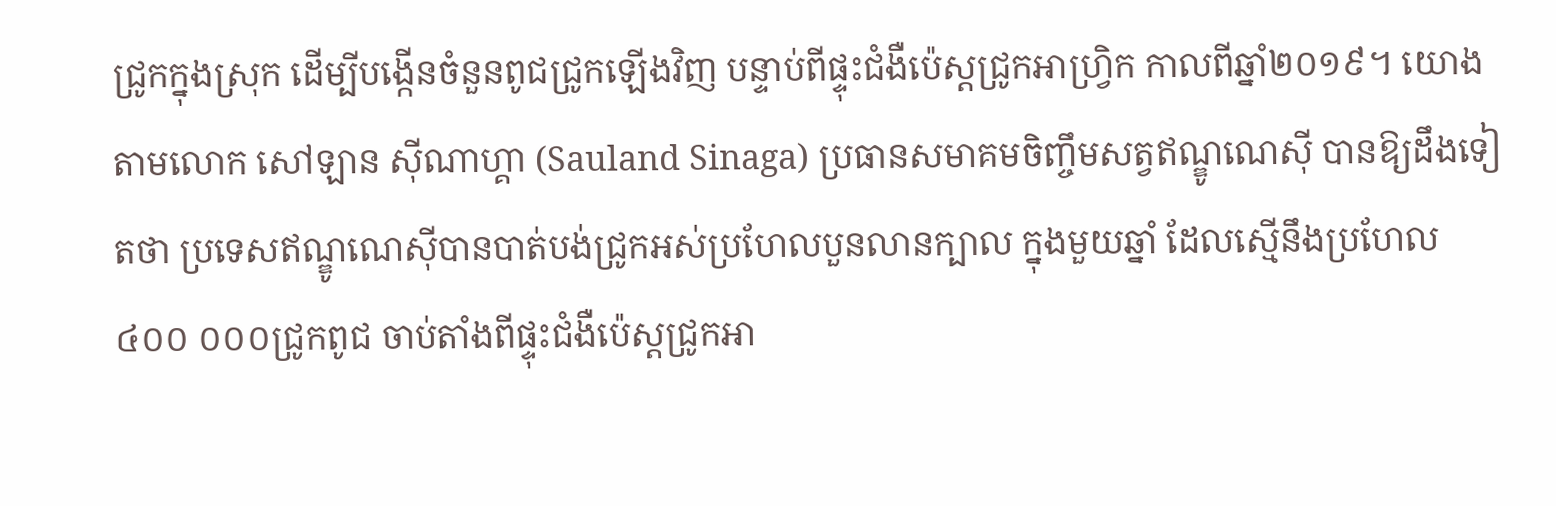ជ្រូកក្នុងស្រុក ដើម្បីបង្កើនចំនួនពូជជ្រូកឡើងវិញ បន្ទាប់ពីផ្ទុះជំងឺប៉េស្តជ្រូកអាហ្វ្រិក កាលពីឆ្នាំ២០១៩។ យោងតាមលោក សៅឡាន ស៊ីណាហ្គា (Sauland Sinaga) ប្រធានសមាគមចិញ្ចឹមសត្វឥណ្ឌូណេស៊ី បានឱ្យដឹងទៀតថា ប្រទេសឥណ្ឌូណេស៊ីបានបាត់បង់ជ្រូកអស់ប្រហែលបួនលានក្បាល ក្នុងមួយឆ្នាំ ដែលស្មើនឹងប្រហែល៤០០ ០០០ជ្រូកពូជ ចាប់តាំងពីផ្ទុះជំងឺប៉េស្តជ្រូកអា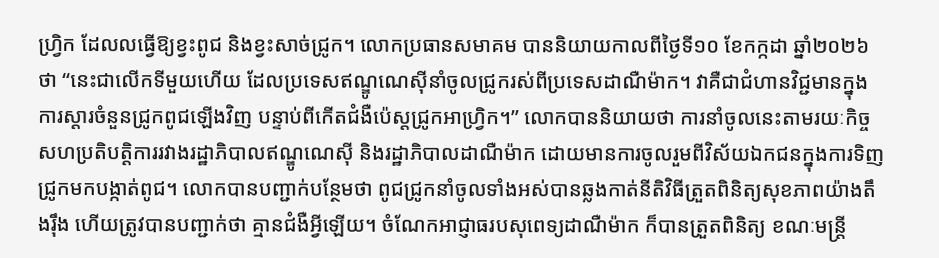ហ្វ្រិក ដែលលធ្វើឱ្យខ្វះពូជ និងខ្វះសាច់ជ្រូក។ លោកប្រធានសមាគម បាននិយាយកាលពីថ្ងៃទី១០ ខែកក្កដា ឆ្នាំ២០២៦ថា “នេះជាលើកទីមួយហើយ ដែលប្រទេសឥណ្ឌូណេស៊ីនាំចូលជ្រូករស់ពីប្រទេសដាណឺម៉ាក។ វាគឺជាជំហានវិជ្ជមានក្នុងការស្តារចំនួនជ្រូកពូជឡើងវិញ បន្ទាប់ពីកើតជំងឺប៉េស្តជ្រូកអាហ្វ្រិក។” លោកបាននិយាយថា ការនាំចូលនេះតាមរយៈកិច្ចសហប្រតិបត្តិការរវាងរដ្ឋាភិបាលឥណ្ឌូណេស៊ី និងរដ្ឋាភិបាលដាណឺម៉ាក ដោយមានការចូលរួមពីវិស័យឯកជនក្នុងការទិញជ្រូកមកបង្កាត់ពូជ។ លោកបានបញ្ជាក់បន្ថែមថា ពូជជ្រូកនាំចូលទាំងអស់បានឆ្លងកាត់នីតិវិធីត្រួតពិនិត្យសុខភាពយ៉ាងតឹងរ៉ឹង ហើយត្រូវបានបញ្ជាក់ថា គ្មានជំងឺអ្វីឡើយ។ ចំណែកអាជ្ញាធរបសុពេទ្យដាណឺម៉ាក ក៏បានត្រួតពិនិត្យ ខណៈមន្ត្រី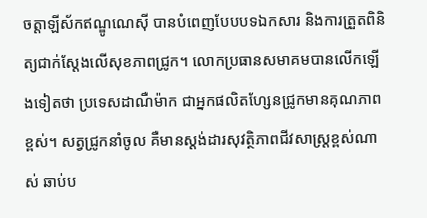ចត្តាឡីស័កឥណ្ឌូណេស៊ី បានបំពេញបែបបទឯកសារ និងការត្រួតពិនិត្យជាក់ស្តែងលើសុខភាពជ្រូក។ លោកប្រធានសមាគមបានលើកឡើងទៀតថា ប្រទេសដាណឺម៉ាក ជាអ្នកផលិតហ្សែនជ្រូកមានគុណភាពខ្ពស់។ សត្វជ្រូកនាំចូល គឺមានស្តង់ដារសុវត្ថិភាពជីវសាស្រ្តខ្ពស់ណាស់ ឆាប់ប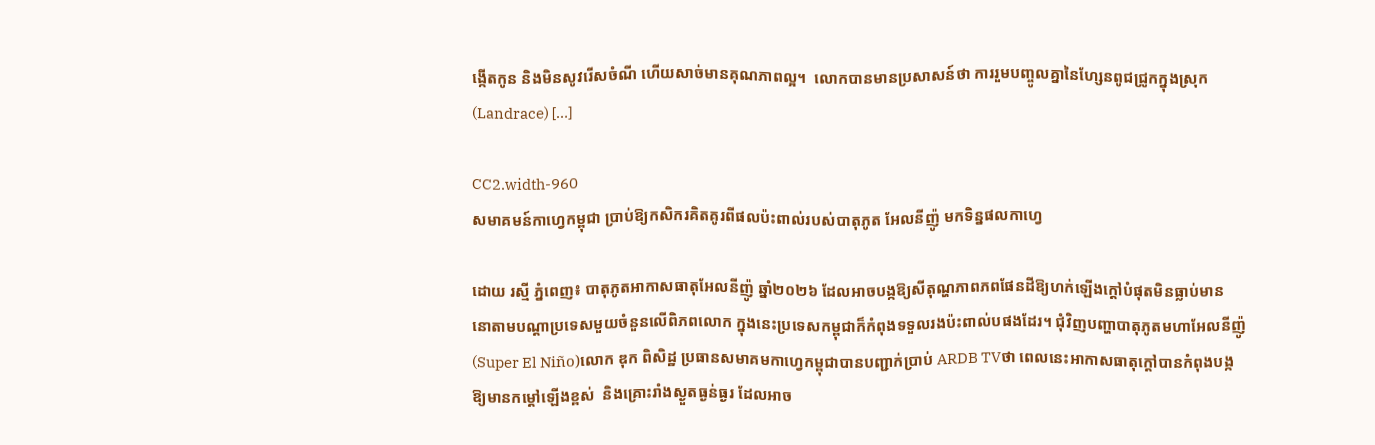ង្កើតកូន និងមិនសូវរើសចំណី ហើយសាច់មានគុណភាពល្អ។  លោកបានមានប្រសាសន៍ថា ការរួមបញ្ចូលគ្នានៃហ្សែនពូជជ្រូកក្នុងស្រុក (Landrace) […]

CC2.width-960
សមាគមន៍កាហ្វេកម្ពុជា ប្រាប់ឱ្យកសិករគិតគូរពីផលប៉ះពាល់របស់បាតុភូត អែលនីញ៉ូ មកទិន្នផលកាហ្វេ

ដោយ រស្មី ភ្នំពេញ៖ បាតុភូតអាកាសធាតុអែលនីញ៉ូ ឆ្នាំ២០២៦ ដែលអាចបង្កឱ្យសីតុណ្ហភាពភពផែនដីឱ្យហក់ឡើងក្តៅបំផុតមិនធ្លាប់មាន នោតាមបណ្តាប្រទេសមួយចំនួនលើពិភពលោក ក្នុងនេះប្រទេសកម្ពុជាក៏កំពុងទទួលរងប៉ះពាល់បផងដែរ។ ជុំវិញបញ្ហាបាតុភូតមហាអែលនីញ៉ូ (Super El Niño)លោក ឌុក ពិសិដ្ឋ ប្រធានសមាគមកាហ្វេកម្ពុជាបានបញ្ជាក់ប្រាប់ ARDB TVថា ពេលនេះអាកាសធាតុក្តៅបានកំពុងបង្កឱ្យមានកម្ដៅឡើងខ្ពស់  និងគ្រោះរាំងស្ងួតធ្ងន់ធ្ងរ ដែលអាច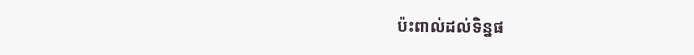ប៉ះពាល់ដល់ទិន្នផ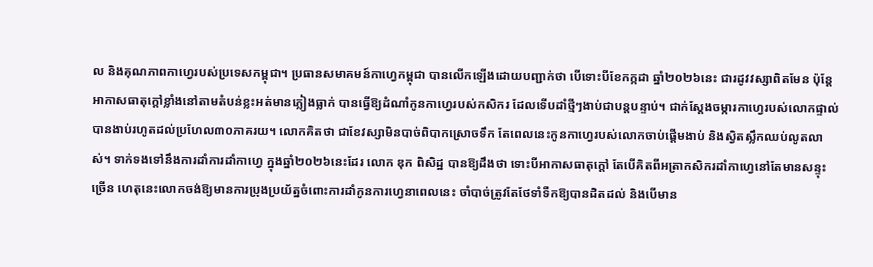ល និងគុណភាពកាហ្វេរបស់ប្រទេសកម្ពុជា។ ប្រធានសមាគមន៍កាហ្វេកម្ពុជា បានលើកឡើងដោយបញ្ជាក់ថា បើទោះបីខែកក្កដា ឆ្នាំ២០២៦នេះ ជារដូវវស្សាពិតមែន ប៉ុន្តែអាកាសធាតុក្តៅខ្លាំងនៅតាមតំបន់ខ្លះអត់មានភ្លៀងធ្លាក់ បានធ្វើឱ្យដំណាំកូនកាហ្វេរបស់កសិករ ដែលទើបដាំថ្មីៗងាប់ជាបន្តបន្ទាប់។ ជាក់ស្តែងចម្ការកាហ្វេរបស់លោកផ្ទាល់បានងាប់រហូតដល់ប្រហែល៣០ភាគរយ។ លោកគិតថា ជាខែវស្សាមិនបាច់ពិបាកស្រោចទឹក តែពេលនេះកូនកាហ្វេរបស់លោកចាប់ផ្តើមងាប់ និងស្វិតស្លឹកឈប់លូតលាស់។ ទាក់ទងទៅនឹងការដាំការដាំកាហ្វេ ក្នុងឆ្នាំ២០២៦នេះដែរ លោក ឌុក ពិសិដ្ឋ បានឱ្យដឹងថា ទោះបីអាកាសធាតុក្តៅ តែបើគិតពីអត្រាកសិករដាំកាហ្វេនៅតែមានសន្ទុះច្រើន ហេតុនេះលោកចង់ឱ្យមានការប្រុងប្រយ័ត្នចំពោះការដាំកូនការហ្វេនាពេលនេះ ចាំបាច់ត្រូវតែថែទាំទឺកឱ្យបានដិតដល់ និងបើមាន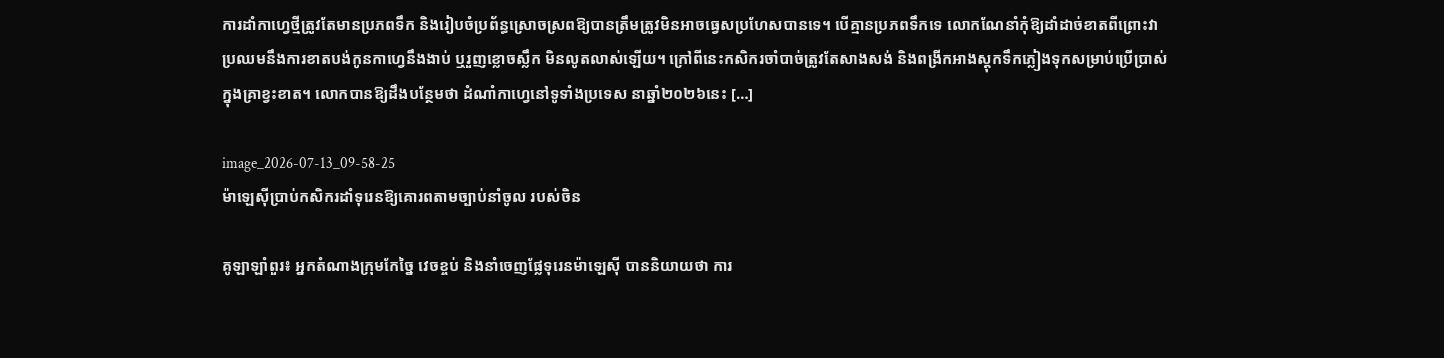ការដាំកាហ្វេថ្មីត្រូវតែមានប្រភពទឹក និងរៀបចំប្រព័ន្ធស្រោចស្រពឱ្យបានត្រឹមត្រូវមិនអាចធ្វេសប្រហែសបានទេ។ បើគ្មានប្រភពទឹកទេ លោកណែនាំកុំឱ្យដាំដាច់ខាតពីព្រោះវាប្រឈមនឹងការខាតបង់កូនកាហ្វេនឹងងាប់ ឬរួញខ្លោចស្លឹក មិនលូតលាស់ឡើយ។ ក្រៅពីនេះកសិករចាំបាច់ត្រូវតែសាងសង់ និងពង្រីកអាងស្តុកទឹកភ្លៀងទុកសម្រាប់ប្រើប្រាស់ក្នុងគ្រាខ្វះខាត។ លោកបានឱ្យដឹងបន្ថែមថា ដំណាំកាហ្វេនៅទូទាំងប្រទេស នាឆ្នាំ២០២៦នេះ […]

image_2026-07-13_09-58-25
ម៉ាឡេស៊ីប្រាប់កសិករដាំទុរេនឱ្យគោរពតាមច្បាប់នាំចូល របស់ចិន

គូឡាឡាំពួរ៖ អ្នកតំណាងក្រុមកែច្នៃ វេចខ្ចប់ និងនាំចេញផ្លែទុរេនម៉ាឡេស៊ី បាននិយាយថា ការ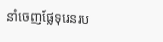នាំចេញផ្លែទុរេនរប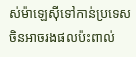ស់ម៉ាឡេស៊ីទៅកាន់ប្រទេសចិនអាចរងផលប៉ះពាល់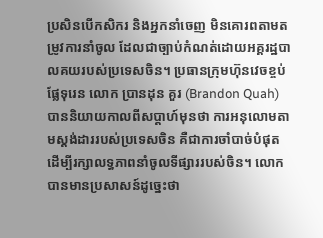ប្រសិនបើកសិករ និងអ្នកនាំចេញ មិនគោរពតាមតម្រូវការនាំចូល ដែលជាច្បាប់កំណត់ដោយអគ្គរដ្ឋបាលគយរបស់ប្រទេសចិន។ ប្រធានក្រុមហ៊ុនវេចខ្ចប់ផ្លែទុរេន លោក ប្រានដុន គួរ (Brandon Quah) បាននិយាយកាលពីសប្តាហ៍មុនថា ការអនុលោមតាមស្តង់ដាររបស់ប្រទេសចិន គឺជាការចាំបាច់បំផុត ដើម្បីរក្សាលទ្ធភាពនាំចូលទីផ្សាររបស់ចិន។ លោកបានមានប្រសាសន៍ដូច្នេះថា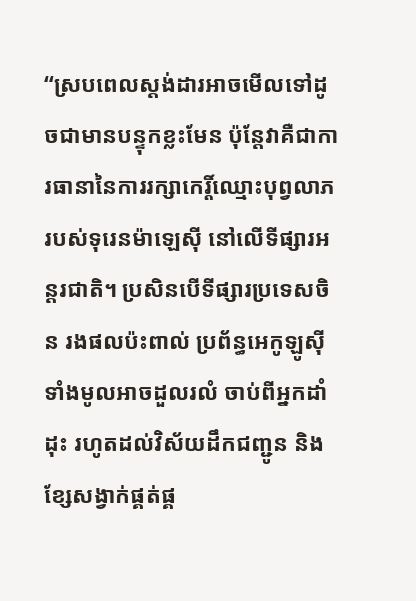“ស្របពេលស្តង់ដារអាចមើលទៅដូចជាមានបន្ទុកខ្លះមែន ប៉ុន្តែវាគឺជាការធានានៃការរក្សាកេរ្តិ៍ឈ្មោះបុព្វលាភរបស់ទុរេនម៉ាឡេស៊ី នៅលើទីផ្សារអន្តរជាតិ។ ប្រសិនបើទីផ្សារប្រទេសចិន រងផលប៉ះពាល់ ប្រព័ន្ធអេកូឡូស៊ីទាំងមូលអាចដួលរលំ ចាប់ពីអ្នកដាំដុះ រហូតដល់វិស័យដឹកជញ្ជូន និងខ្សែសង្វាក់ផ្គត់ផ្គ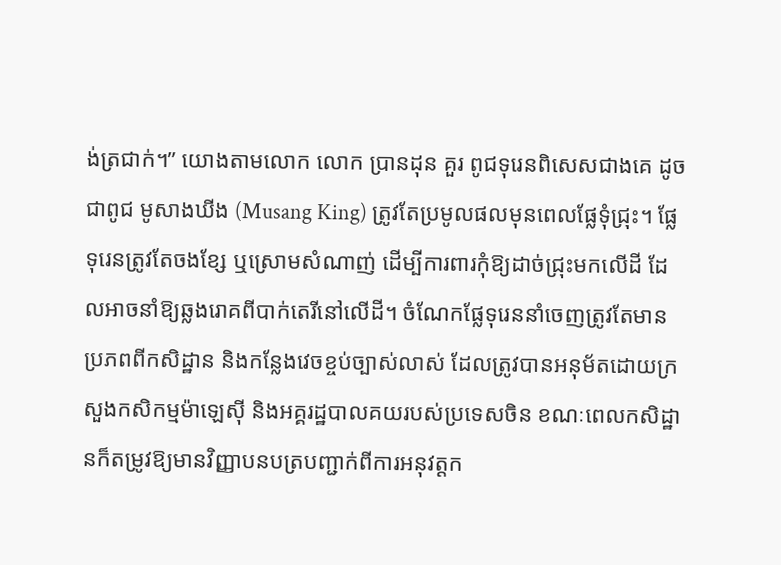ង់ត្រជាក់។” យោងតាមលោក លោក ប្រានដុន គួរ ពូជទុរេនពិសេសជាងគេ ដូចជាពូជ មូសាងឃីង (Musang King) ត្រូវតែប្រមូលផលមុនពេលផ្លែទុំជ្រុះ។ ផ្លែទុរេនត្រូវតែចងខ្សែ ឬស្រោមសំណាញ់ ដើម្បីការពារកុំឱ្យដាច់ជ្រុះមកលើដី ដែលអាចនាំឱ្យឆ្លងរោគពីបាក់តេរីនៅលើដី។ ចំណែកផ្លែទុរេននាំចេញត្រូវតែមានប្រភពពីកសិដ្ឋាន និងកន្លែងវេចខ្ចប់ច្បាស់លាស់ ដែលត្រូវបានអនុម័តដោយក្រសួងកសិកម្មម៉ាឡេស៊ី និងអគ្គរដ្ឋបាលគយរបស់ប្រទេសចិន ខណៈពេលកសិដ្ឋានក៏តម្រូវឱ្យមានវិញ្ញាបនបត្របញ្ជាក់ពីការអនុវត្តក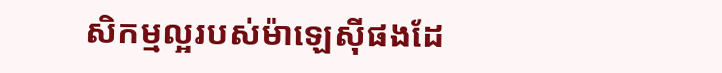សិកម្មល្អរបស់ម៉ាឡេស៊ីផងដែ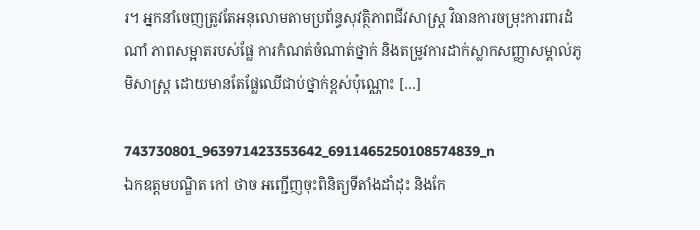រ។ អ្នកនាំចេញត្រូវតែអនុលោមតាមប្រព័ន្ធសុវត្ថិភាពជីវសាស្ត្រ វិធានការចម្រុះការពារដំណាំ ភាពសម្អាតរបស់ផ្លែ ការកំណត់ចំណាត់ថ្នាក់ និងតម្រូវការដាក់ស្លាកសញ្ញាសម្គាល់ភូមិសាស្ត្រ ដោយមានតែផ្លែឈើជាប់ថ្នាក់ខ្ពស់ប៉ុណ្ណោះ […]

743730801_963971423353642_6911465250108574839_n
ឯកឧត្តមបណ្ឌិត កៅ ថាច អញ្ជើញចុះពិនិត្យទីតាំងដាំដុះ និងកែ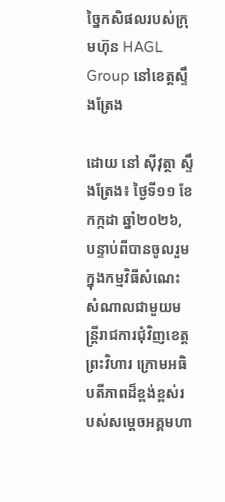ច្នៃកសិផលរបស់ក្រុមហ៊ុន HAGL Group នៅខេត្តស្ទឹងត្រែង

ដោយ នៅ ស៊ីវុត្ថា ស្ទឹងត្រែង៖ ថ្ងៃទី១១ ខែកក្កដា ឆ្នាំ២០២៦, បន្ទាប់ពីបានចូលរួមក្នុងកម្មវិធីសំណេះសំណាលជាមួយមន្ត្រីរាជការជុំវិញខេត្តព្រះវិហារ ក្រោមអធិបតីភាពដ៏ខ្ពង់ខ្ពស់របស់សម្តេចអគ្គមហា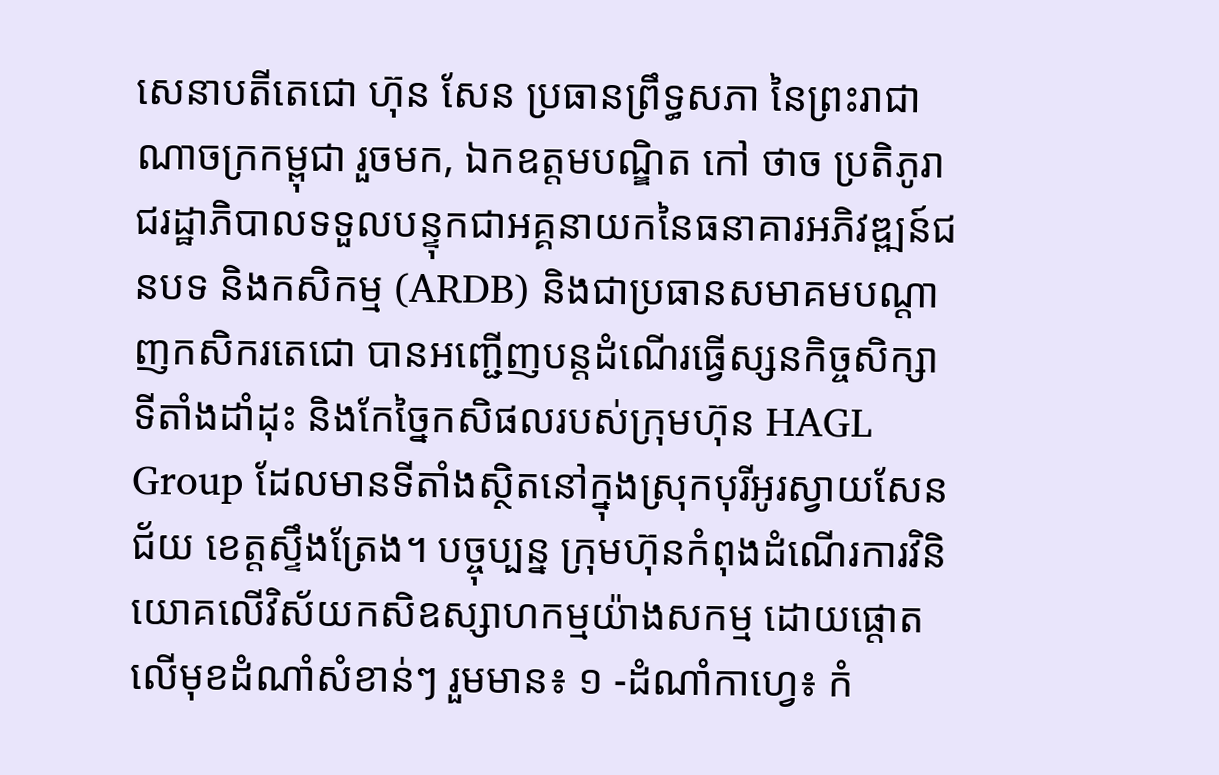សេនាបតីតេជោ ហ៊ុន សែន ប្រធានព្រឹទ្ធសភា នៃព្រះរាជាណាចក្រកម្ពុជា រួចមក, ឯកឧត្តមបណ្ឌិត កៅ ថាច ប្រតិភូរាជរដ្ឋាភិបាលទទួលបន្ទុកជាអគ្គនាយកនៃធនាគារអភិវឌ្ឍន៍ជនបទ និងកសិកម្ម (ARDB) និងជាប្រធានសមាគមបណ្តាញកសិករតេជោ បានអញ្ជើញបន្តដំណើរធ្វើស្សនកិច្ចសិក្សាទីតាំងដាំដុះ និងកែច្នៃកសិផលរបស់ក្រុមហ៊ុន HAGL Group ដែលមានទីតាំងស្ថិតនៅក្នុងស្រុកបុរីអូរស្វាយសែនជ័យ ខេត្តស្ទឹងត្រែង។ បច្ចុប្បន្ន ក្រុមហ៊ុនកំពុងដំណើរការវិនិយោគលើវិស័យកសិឧស្សាហកម្មយ៉ាងសកម្ម ដោយផ្តោតលើមុខដំណាំសំខាន់ៗ រួមមាន៖ ១ -ដំណាំកាហ្វេ៖ កំ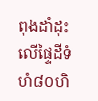ពុងដាំដុះលើផ្ទៃដីទំហំ៨០ហិ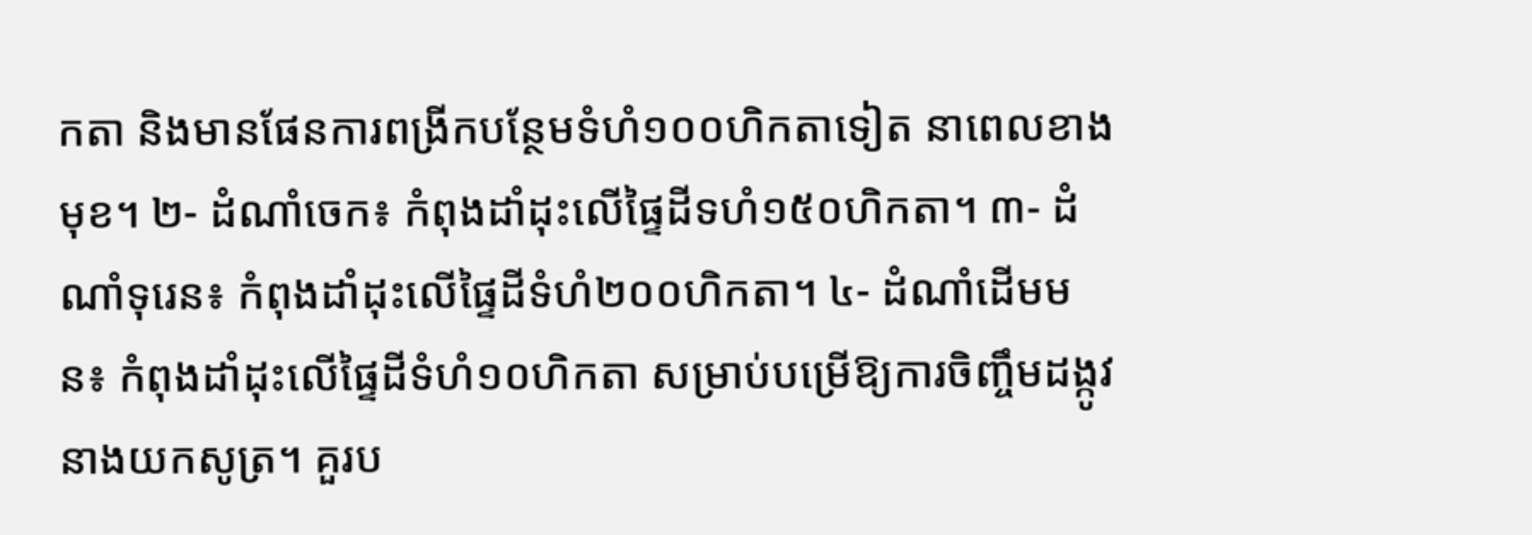កតា និងមានផែនការពង្រីកបន្ថែមទំហំ១០០ហិកតាទៀត នាពេលខាងមុខ។ ២- ដំណាំចេក៖ កំពុងដាំដុះលើផ្ទៃដីទហំ១៥០ហិកតា។ ៣- ដំណាំទុរេន៖ កំពុងដាំដុះលើផ្ទៃដីទំហំ២០០ហិកតា។ ៤- ដំណាំដើមមន៖ កំពុងដាំដុះលើផ្ទៃដីទំហំ១០ហិកតា សម្រាប់បម្រើឱ្យការចិញ្ចឹមដង្កូវនាងយកសូត្រ។ គួរប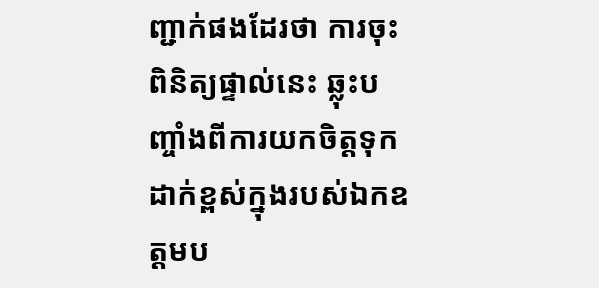ញ្ជាក់ផងដែរថា ការចុះពិនិត្យផ្ទាល់នេះ ឆ្លុះបញ្ចាំងពីការយកចិត្តទុកដាក់ខ្ពស់ក្នុងរបស់ឯកឧត្តមប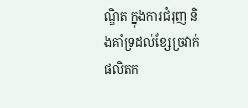ណ្ឌិត ក្នុងការជំរុញ និងគាំទ្រដល់ខ្សែច្រវាក់ផលិតក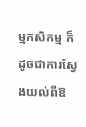ម្មកសិកម្ម ក៏ដូចជាការស្វែងយល់ពីឱ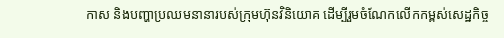កាស និងបញ្ហាប្រឈមនានារបស់ក្រុមហ៊ុនវិនិយោគ ដើម្បីរួមចំណែកលើកកម្ពស់សេដ្ឋកិច្ច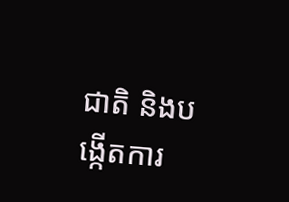ជាតិ និងបង្កើតការ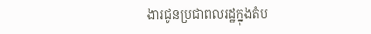ងារជូនប្រជាពលរដ្ឋក្នុងតំប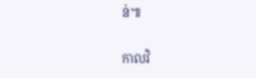ន់៕

កាលវិ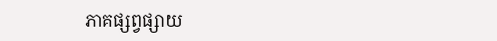ភាគផ្សព្វផ្សាយ